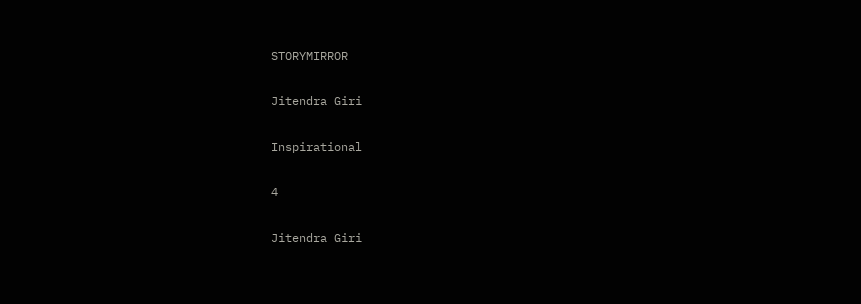STORYMIRROR

Jitendra Giri

Inspirational

4

Jitendra Giri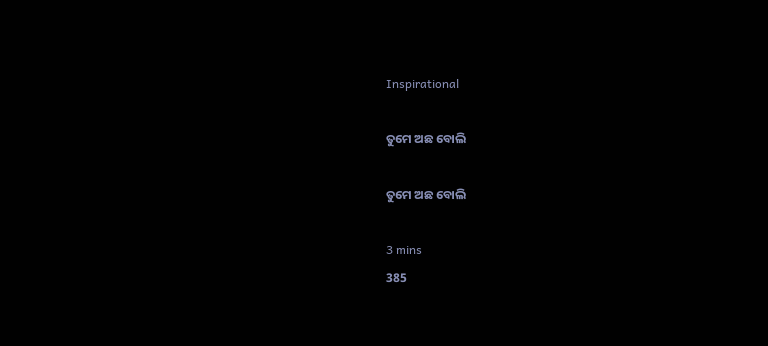Inspirational

ତୁମେ ଅଛ ବୋଲି

ତୁମେ ଅଛ ବୋଲି

3 mins
385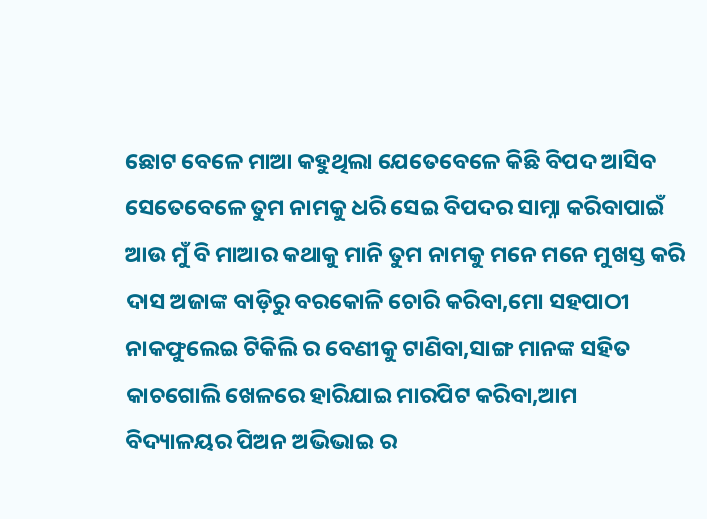ଛୋଟ ବେଳେ ମାଆ କହୁଥିଲା ଯେତେବେଳେ କିଛି ବିପଦ ଆସିବ ସେତେବେଳେ ତୁମ ନାମକୁ ଧରି ସେଇ ବିପଦର ସାମ୍ନା କରିବାପାଇଁ ଆଉ ମୁଁ ବି ମାଆର କଥାକୁ ମାନି ତୁମ ନାମକୁ ମନେ ମନେ ମୁଖସ୍ତ କରି ଦାସ ଅଜାଙ୍କ ବାଡ଼ିରୁ ବରକୋଳି ଚୋରି କରିବା,ମୋ ସହପାଠୀ ନାକଫୁଲେଇ ଟିକିଲି ର ବେଣୀକୁ ଟାଣିବା,ସାଙ୍ଗ ମାନଙ୍କ ସହିତ କାଚଗୋଲି ଖେଳରେ ହାରିଯାଇ ମାରପିଟ କରିବା,ଆମ ବିଦ୍ୟାଳୟର ପିଅନ ଅଭିଭାଇ ର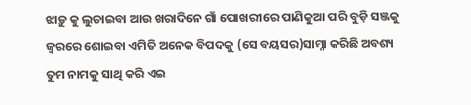ଝାଡ଼ୁ କୁ ଲୁଚାଇବା ଆଉ ଖରାଦିନେ ଗାଁ ପୋଖରୀରେ ପାଣିକୁଆ ପରି ବୁଡ଼ି ସଞ୍ଜକୁ ଜ୍ବରରେ ଶୋଇବା ଏମିତି ଅନେକ ବିପଦକୁ (ସେ ବୟସର)ସାମ୍ନା କରିଛି ଅବଶ୍ୟ ତୁମ ନାମକୁ ସାଥି କରି ଏଇ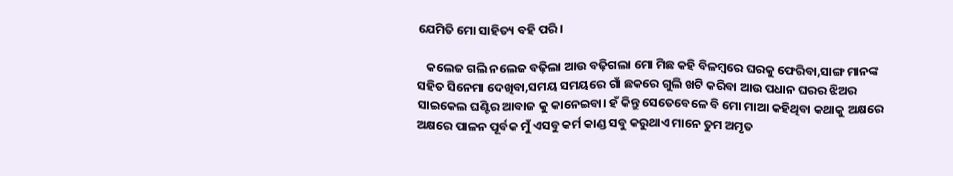ଯେମିତି ମୋ ସାହିତ୍ୟ ବହି ପରି।

   କଲେଜ ଗଲି ନଲେଜ ବଢ଼ିଲା ଆଉ ବଢ଼ିଗଲା ମୋ ମିଛ କହି ବିଳମ୍ବରେ ଘରକୁ ଫେରିବା,ସାଙ୍ଗ ମାନଙ୍କ ସହିତ ସିନେମା ଦେଖିବା,ସମୟ ସମୟରେ ଗାଁ ଛକରେ ଗୁଲି ଖଟି କରିବା ଆଉ ପଧାନ ଘରର ଝିଅର ସାଇକେଲ ଘଣ୍ଟିର ଆବାଜ କୁ କାନେଇବା। ହଁ କିନ୍ତୁ ସେତେବେଳେ ବି ମୋ ମାଆ କହିଥିବା କଥାକୁ ଅକ୍ଷରେ ଅକ୍ଷରେ ପାଳନ ପୂର୍ବକ ମୁଁ ଏସବୁ କର୍ମ କାଣ୍ଡ ସବୁ କରୁଥାଏ ମାନେ ତୁମ ଅମୃତ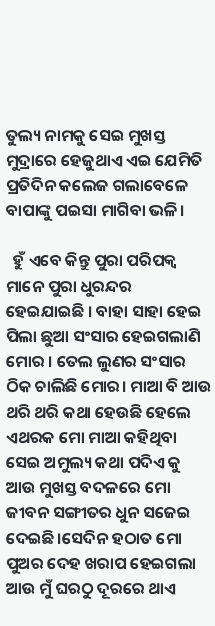ତୁଲ୍ୟ ନାମକୁ ସେଇ ମୁଖସ୍ତ ମୁଦ୍ରାରେ ହେଜୁଥାଏ ଏଇ ଯେମିତି ପ୍ରତିଦିନ କଲେଜ ଗଲାବେଳେ ବାପାଙ୍କୁ ପଇସା ମାଗିବା ଭଳି।

  ହୁଁ ଏବେ କିନ୍ତୁ ପୁରା ପରିପକ୍ଵ ମାନେ ପୁରା ଧୁରନ୍ଦର ହେଇଯାଇଛି । ବାହା ସାହା ହେଇ ପିଲା ଛୁଆ ସଂସାର ହେଇଗଲାଣି ମୋର । ତେଲ ଲୁଣର ସଂସାର ଠିକ ଚାଲିଛି ମୋର। ମାଆ ବି ଆଉ ଥରି ଥରି କଥା ହେଉଛି ହେଲେ ଏଥରକ ମୋ ମାଆ କହିଥିବା ସେଇ ଅମୁଲ୍ୟ କଥା ପଦିଏ କୁ ଆଉ ମୁଖସ୍ତ ବଦଳରେ ମୋ ଜୀବନ ସଙ୍ଗୀତର ଧୁନ ସଜେଇ ଦେଇଛି।ସେଦିନ ହଠାତ ମୋ ପୁଅର ଦେହ ଖରାପ ହେଇଗଲା ଆଉ ମୁଁ ଘରଠୁ ଦୂରରେ ଥାଏ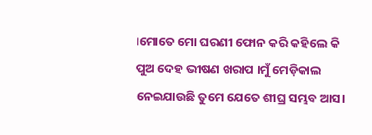।ମୋତେ ମୋ ଘରଣୀ ଫୋନ କରି କହିଲେ କି ପୁଅ ଦେହ ଭୀଷଣ ଖରାପ ।ମୁଁ ମେଡ଼ିକାଲ ନେଇଯାଉଛି ତୁମେ ଯେତେ ଶୀଘ୍ର ସମ୍ଭବ ଆସ।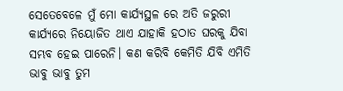ସେତେବେଳେ ମୁଁ ମୋ କାର୍ଯ୍ୟସ୍ଥଳ ରେ ଅତି ଜରୁରୀ କାର୍ଯ୍ୟରେ ନିୟୋଜିତ ଥାଏ ଯାହାକି ହଠାତ ଘରକୁ ଯିବା ସମ୍ଭବ ହେଇ ପାରେନି। କଣ କରିବି କେମିତି ଯିବି ଏମିତି ଭାବୁ ଭାବୁ ତୁମ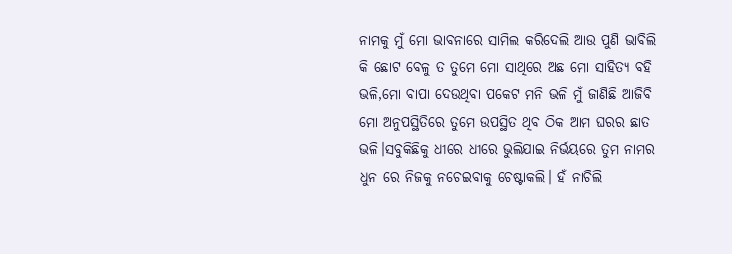ନାମକୁ ମୁଁ ମୋ ଭାବନାରେ ସାମିଲ କରିଦେଲି ଆଉ ପୁଣି ଭାବିଲି କି ଛୋଟ ବେଳୁ ତ ତୁମେ ମୋ ସାଥିରେ ଅଛ ମୋ ସାହିତ୍ୟ ବହି ଭଳି,ମୋ ବାପା ଦେଉଥିବା ପକେଟ ମନି ଭଳି ମୁଁ ଜାଣିଛି ଆଜିବି ମୋ ଅନୁପସ୍ଥିତିରେ ତୁମେ ଉପସ୍ଥିତ ଥିବ ଠିକ ଆମ ଘରର ଛାତ ଭଳି।ସବୁକିଛିକୁ ଧୀରେ ଧୀରେ ଭୁଲିଯାଇ ନିର୍ଭୟରେ ତୁମ ନାମର ଧୁନ ରେ ନିଜକୁ ନଚେଇବାକୁ ଚେଷ୍ଟାକଲି। ହଁ ନାଚିଲି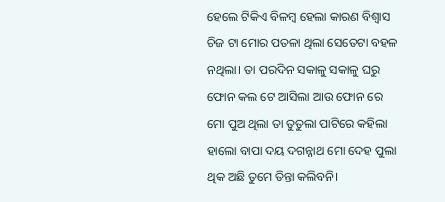ହେଲେ ଟିକିଏ ବିଳମ୍ବ ହେଲା କାରଣ ବିଶ୍ୱାସ ଚିଜ ଟା ମୋର ପତଳା ଥିଲା ସେତେଟା ବହଳ ନଥିଲା। ତା ପରଦିନ ସକାଳୁ ସକାଳୁ ଘରୁ ଫୋନ କଲ ଟେ ଆସିଲା ଆଉ ଫୋନ ରେ ମୋ ପୁଅ ଥିଲା ତା ତୁତୁଲା ପାଟିରେ କହିଲା ହାଲୋ ବାପା ଦୟ ଦଗନ୍ନାଥ ମୋ ଦେହ ପୁଲା ଥିକ ଅଛି ତୁମେ ତିନ୍ତା କଲିବନି।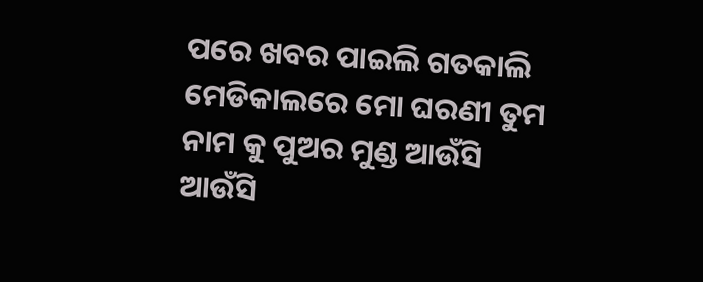ପରେ ଖବର ପାଇଲି ଗତକାଲି ମେଡିକାଲରେ ମୋ ଘରଣୀ ତୁମ ନାମ କୁ ପୁଅର ମୁଣ୍ଡ ଆଉଁସି ଆଉଁସି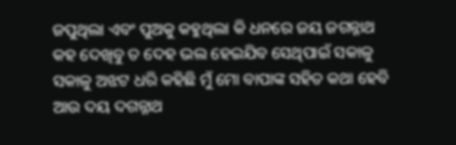ଜପୁଥିଲା ଏବଂ ପୁଅକୁ କହୁଥିଲା କି ଧନରେ ଜୟ ଜଗନ୍ନାଥ କହ ଦେଖିବୁ ତ ଦେହ ଭଲ ହେଇଯିବ ସେଥିପାଇଁ ସକାଳୁ ସକାଳୁ ଅଝଟ ଧରି କହିଛି ମୁଁ ମୋ ବାପାଙ୍କ ସହିତ କଥା ହେବି ଆଉ ଦୟ ଦଗନ୍ନାଥ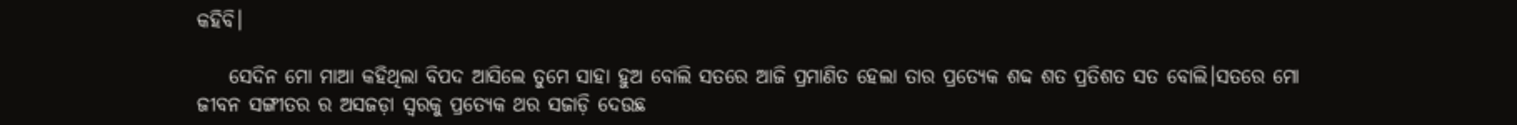କହିବି।

    ସେଦିନ ମୋ ମାଆ କହିଥିଲା ବିପଦ ଆସିଲେ ତୁମେ ସାହା ହୁଅ ବୋଲି ସତରେ ଆଜି ପ୍ରମାଣିତ ହେଲା ତାର ପ୍ରତ୍ୟେକ ଶବ୍ଦ ଶତ ପ୍ରତିଶତ ସତ ବୋଲି।ସତରେ ମୋ ଜୀବନ ସଙ୍ଗୀତର ର ଅସଜଡ଼ା ସ୍ୱରକୁ ପ୍ରତ୍ୟେକ ଥର ସଜାଡ଼ି ଦେଉଛ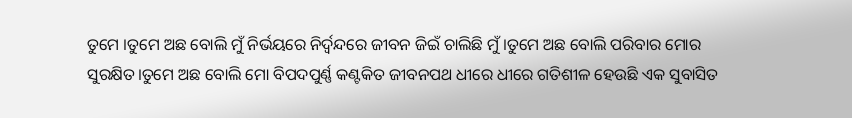ତୁମେ ।ତୁମେ ଅଛ ବୋଲି ମୁଁ ନିର୍ଭୟରେ ନିର୍ଦ୍ୱନ୍ଦରେ ଜୀବନ ଜିଇଁ ଚାଲିଛି ମୁଁ।ତୁମେ ଅଛ ବୋଲି ପରିବାର ମୋର ସୁରକ୍ଷିତ।ତୁମେ ଅଛ ବୋଲି ମୋ ବିପଦପୁର୍ଣ୍ଣ କଣ୍ଟକିତ ଜୀବନପଥ ଧୀରେ ଧୀରେ ଗତିଶୀଳ ହେଉଛି ଏକ ସୁବାସିତ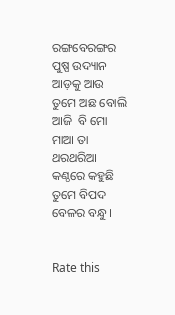ରଙ୍ଗବେରଙ୍ଗର ପୁଷ୍ପ ଉଦ୍ୟାନ ଆଡ଼କୁ ଆଉ ତୁମେ ଅଛ ବୋଲି ଆଜି  ବି ମୋ ମାଆ ତା ଥରଥରିଆ କଣ୍ଠରେ କହୁଛି ତୁମେ ବିପଦ ବେଳର ବନ୍ଧୁ।


Rate this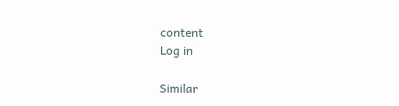content
Log in

Similar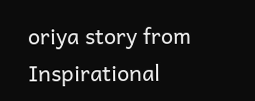oriya story from Inspirational